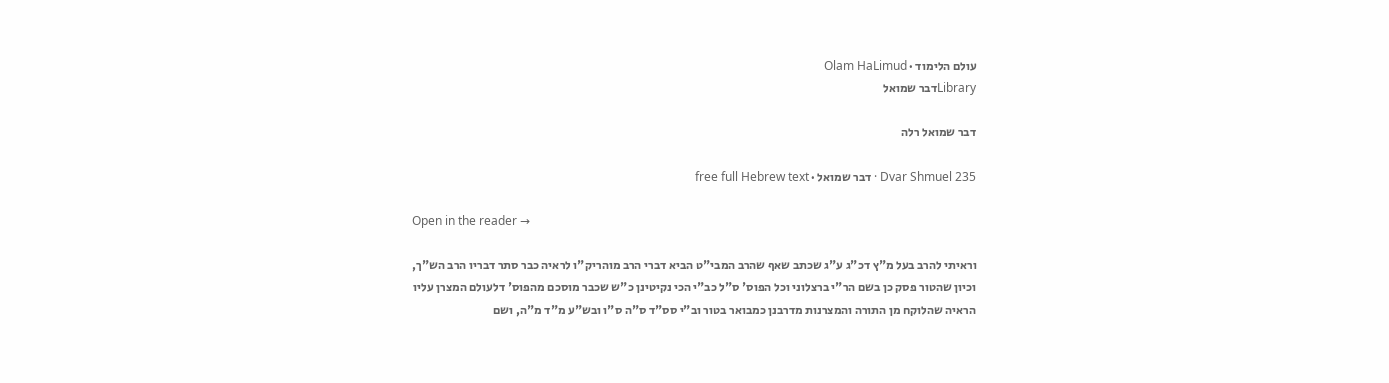עולם הלימוד · Olam HaLimud
Libraryדבר שמואל

דבר שמואל רלה

Dvar Shmuel 235 · דבר שמואל · free full Hebrew text

Open in the reader →

וראיתי להרב בעל מ"ץ דכ"ג ע"ג שכתב שאף שהרב המבי"ט הביא דברי הרב מוהריק"ו לראיה כבר סתר דבריו הרב הש"ך, וכיון שהטור פסק כן בשם הר"י ברצלוני וכל הפוס' ס"ל כב"י הכי נקיטינן כ"ש שכבר מוסכם מהפוס' דלעולם המצרן עליו הראיה שהלוקח מן התורה והמצרנות מדרבנן כמבואר בטור וב"י סס"ד ס"ה ס"ו ובש"ע מ"ד מ"ה, ושם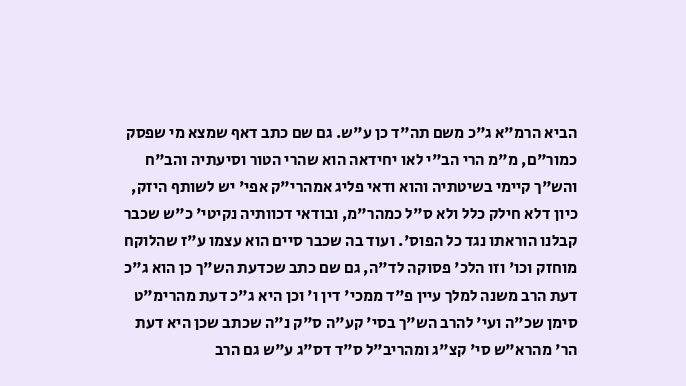הביא הרמ"א ג"כ משם תה"ד כן ע"ש. גם שם כתב דאף שמצא מי שפסק כמור"ם, מ"מ הרי הב"י לאו יחידאה הוא שהרי הטור וסיעתיה והב"ח והש"ך קיימי בשיטתיה והוא ודאי פליג אמהרי"ק אפי' יש לשותף היזק, כיון דלא חילק כלל ולא ס"ל כמהר"מ, ובודאי דכוותיה נקיטי' כ"ש שכבר קבלנו הוראתו נגד כל הפוס'. ועוד בה שכבר סיים הוא עצמו ע"ז שהלוקח מוחזק וכו' וזו הלכ' פסוקה לד"ה, גם שם כתב שכדעת הש"ך כן הוא ג"כ דעת הרב משנה למלך עיין פ"ד ממכי' דין ו' וכן היא ג"כ דעת מהרימ"ט סימן שכ"ה ועי' להרב הש"ך בסי' קע"ה ס"ק נ"ה שכתב שכן היא דעת הר' מהרא"ש סי' קצ"ג ומהריב"ל ס"ד דס"ג ע"ש גם הרב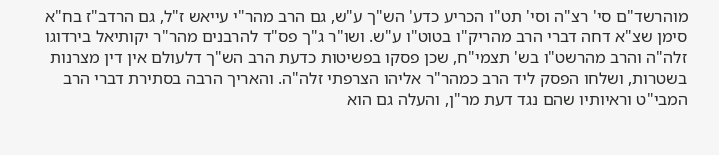מוהרשד"ם סי' רצ"ה וסי' תט"ו הכריע כדע' הש"ך ע"ש, גם הרב מהר"י עייאש ז"ל, גם הרדב"ז בח"א סימן שצ"א דחה דברי הרב מהריק"ו בטוט"ו ע"ש. ושו"ר ג"ך פס"ד להרבנים מהר"ר יקותיאל בירדוגו זלה"ה והרב מהרשט"ו בש' תצמי"ח, שכן פסקו בפשיטות כדעת הרב הש"ך דלעולם אין דין מצרנות בשטרות, ושלחו הפסק ליד הרב כמהר"ר אליהו הצרפתי זלה"ה. והאריך הרבה בסתירת דברי הרב המבי"ט וראיותיו שהם נגד דעת מר"ן, והעלה גם הוא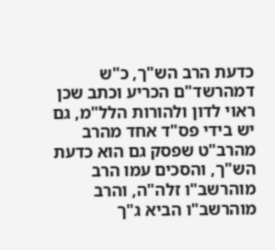כדעת הרב הש"ך, כ"ש דמהרשד"ם הכריע וכתב שכן ראוי לדון ולהורות הלל"מ, גם יש בידי פס"ד אחד מהרב מהרב"ט שפסק גם הוא כדעת הש"ך, והסכים עמו הרב מוהרשב"ו זלה"ה, והרב מוהרשב"ו הביא ג"ך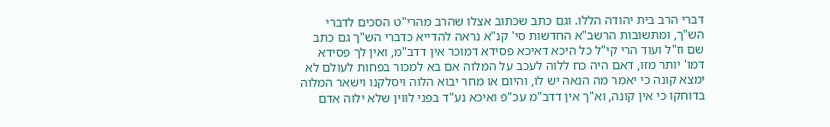דברי הרב בית יהודה הללו. וגם כתב שכתוב אצלו שהרב מהרי"ט הסכים לדברי הש"ך, ומתשובות הרשב"א החדשות סי' קנ"א נראה להדייא כדברי הש"ך גם כתב שם וז"ל ועוד הרי קי"ל כל היכא דאיכא פסידא דמוכר אין דדב"מ, ואין לך פסידא דמו' יותר מזו, דאם היה כח ללוה לעכב על המלוה אם בא למכור בפחות לעולם לא ימצא קונה כי יאמר מה הנאה יש לו, והיום או מחר יבוא הלוה ויסלקנו וישאר המלוה בדוחקו כי אין קונה, וא"ך אין דדב"מ עכ"פ ואיכא נע"ד בפני לווין שלא ילוה אדם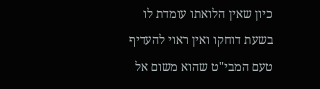כיון שאין הלואתו עומדת לו בשעת דוחקו ואין ראוי להעדיף טעם המבי"ט שהוא משום אל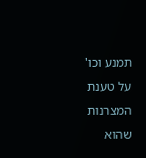תמנע וכו' על טענת המצרנות שהוא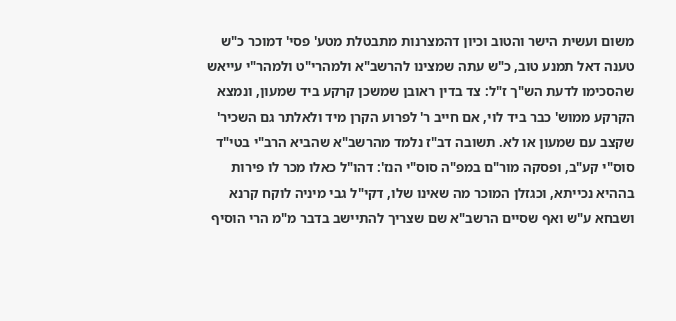משום ועשית הישר והטוב וכיון דהמצרנות מתבטלת מטע' פסי' דמוכר כ"ש טענה דאל תמנע טוב, כ"ש עתה שמצינו להרשב"א ולמהרי"ט ולמהר"י עייאש שהסכימו לדעת הש"ך ז"ל: צד בדין ראובן שמשכן קרקע ביד שמעון, ונמצא הקרקע ממוש' כבר ביד לוי, אם חייב ר' לפרוע הקרן מיד ולאלתר גם השכיר' שקצב עם שמעון או לא. תשובה דב"ז נלמד מהרשב"א שהביא הרב"י בטי"ד סוס"י קע"ב, ופסקה מור"ם במפ"ה סוס"י הנז': דהו"ל כאלו מכר לו פירות בההיא נכייתא, וכגזלן המוכר מה שאינו שלו, דקי"ל גבי מיניה לוקח קרנא ושבחא ע"ש ואף שסיים הרשב"א שם שצריך להתיישב בדבר מ"מ הרי הוסיף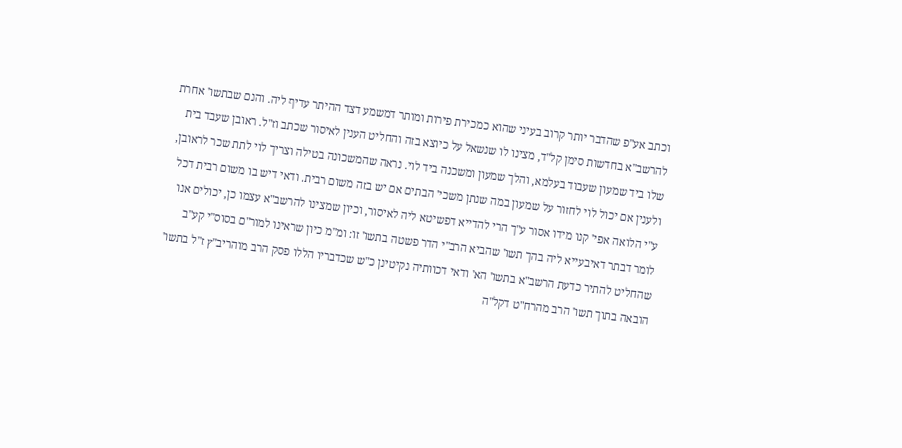וכתב אע"פ שהדבר יותר קרוב בעיני שהוא כמכירת פירות ומותר דמשמע דצד ההיתר עדיף ליה. והנם שבתשו' אחרת להרשב"א בחדשות סימן קל"ד, מצינו לו שנשאל על כיוצא בזה והחליט הענין לאיסור שכתב וז"ל. ראובן שעבד בית שלו ביד שמעון שעבוד בעלמא, והלך שמעון ומשכנה ביד לוי. נראה שהמשכונה בטילה וצריך לוי לתת שכר לראובן, ולענין אם יכול לוי לחזור על שמעון במה שנתן משכי' הבתים אם יש בזה משום רבית. ודאי דיש בו משום רבית דכל ע"י הלואה אפי' קנו מידו אסור ע"ך הרי להדייא דפשיטא ליה לאיסור, וכיון שמצינו להרשב"א עצמו כן, יכולים אנו לומר דבתר דאיבעייא ליה בהך תשו' שהביא הרב"י הדר פשטה בתשו' זו: ומ"מ כיון שראינו למור"ם בסוס"י קע"ב שהחליט להתיר כדעת הרשב"א בתשו' הא' ודאי דכוותיה נקיטינן כ"ש שכדבריו הללו פסק הרב מוהריב"ץ ז"ל בתשו' הובאה בתוך תשו' הרב מהרח"ט דקל"ה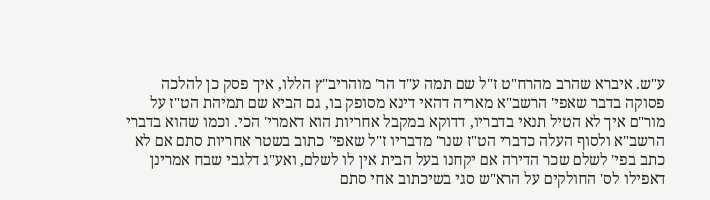ע"ש. איברא שהרב מהרח"ט ז"ל שם תמה ע"ד הר' מוהריב"ץ הללו, איך פסק כן להלכה פסוקה בדבר שאפי' הרשב"א מאריה דהאי דינא מסופק בו, גם הביא שם תמיהת הט"ז על מור"ם איך לא הטיל תנאי בדבריו, דדוקא במקבל אחריות הוא דאמרי' הכי. וכמו שהוא בדברי הרשב"א ולסוף העלה כדברי הט"ז שנר' מדבריו ז"ל שאפי' כתוב בשטר אחריות סתם אם לא כתב בפי' לשלם שכר הדירה אם יקחנו בעל הבית אין לו לשלם, ואע"ג דלגבי שבח אמרינן דאפילו לס' החולקים על הרא"ש סגי בשיכתוב אחי סתם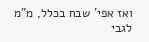ואז אפי' שבח בכלל, מ"מ לגבי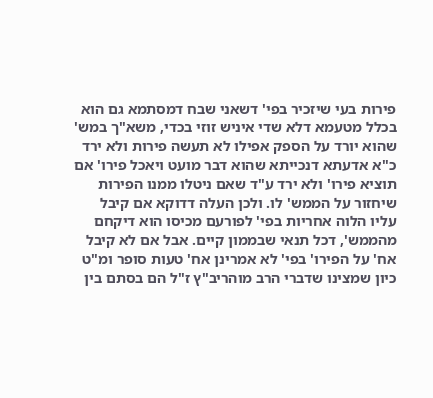פירות בעי שיזכיר בפי' דשאני שבח דמסתמא גם הוא בכלל מטעמא דלא שדי איניש זוזי בכדי, משא"ך במש' שהוא יורד על הספק אפילו לא תעשה פירות ולא ירד כ"א אדעתא דנכייתא שהוא דבר מועט ויאכל פירו' אם תוציא פירו' ולא ירד ע"ד שאם ניטלו ממנו הפירות שיחזור על הממש' לו. ולכן העלה דדוקא אם קיבל עליו הלוה אחריות בפי' לפורעם מכיסו הוא דיקחם מהממש', דכל תנאי שבממון קיים. אבל אם לא קיבל אח' על הפירו' בפי' לא אמרינן אח' טעות סופר ומ"ט כיון שמצינו שדברי הרב מוהריב"ץ ז"ל הם בסתם בין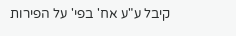קיבל ע"ע אח' בפי' על הפירות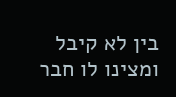בין לא קיבל ומצינו לו חבר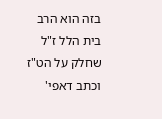בזה הוא הרב בית הלל ז"ל שחלק על הט"ז וכתב דאפי'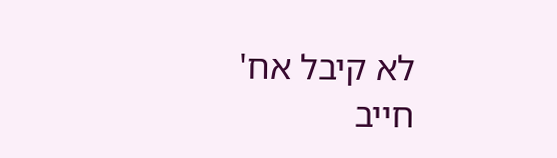לא קיבל אח' חייב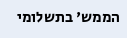הממש' בתשלומי